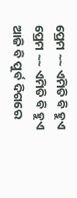ପ୍ରେମ ~~ ଏମିତି ବି ହୁଏ
ପ୍ରେମ ~~ ଏମିତି ବି ହୁଏ
ଆଜି ବି ପୁର୍ବ ଦିଗରେ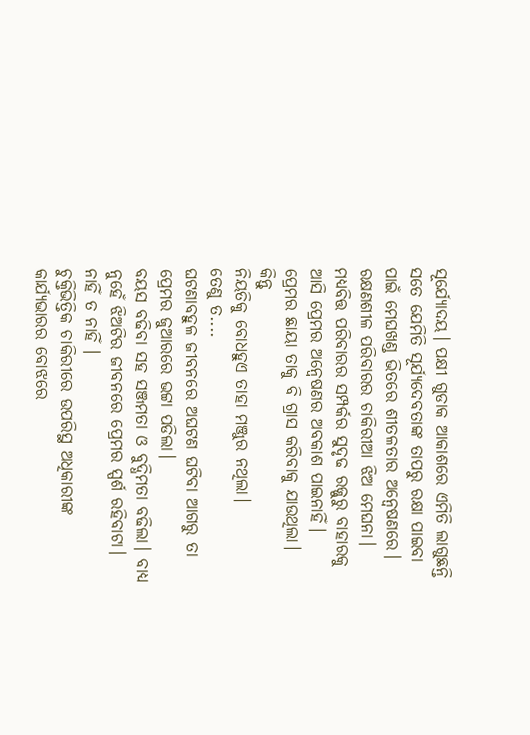ସୂର୍ଯ୍ୟୋଦୟ। ପକ୍ଷୀ ଗୁଡାକ ଆକାଶରେ ଏମିତି ଲାଗୁଛନ୍ତି ସତେ ଯେମିତି ସୂର୍ଯ୍ୟଦେବତାଙ୍କ ତାପରୁ ରକ୍ଷା ପାଇବା ପାଇଁ ମେଘଖଣ୍ଡ ଭିତରେ ଶୀତଳତାର ଅନ୍ୱେଷଣରେ।
ରକ୍ଷଣଶୀଳ ପରିବାରର ଚାକିରୀଆ ଝିଅ ମେଘନା। ମଧ୍ୟବିତ୍ତ ପରିବାରର ସମ୍ପର୍କର ସୁଦୃଢ ରଜ୍ଜୁରୁ ବାହାରକୁ ଆସି ପ୍ରେମର ଅନ୍ୱେଷଣର ଅବକାଶ ପାଇନାହିଁ।
ପ୍ରେମର ଛାୟା ତାକୁ ବି ଗ୍ରାସ କରିବାକୁ ଯାଉଥିଲା।
କିନ୍ତୁ
ନିୟତିକୁ ବୋଧହୁଏ ତାହା ମଞ୍ଜୁର ନଥିଲା।
ତେଣୁ ତ....
ଘଟଣାବହୁଳ ଜୀବନରେ ଅଘଟଣ ଘଟିବା ଆଗରୁ ତା ପ୍ରେମର ଜୁଆରରେ ଭଟ୍ଟା ପଡିଲା।
ବୟସ ବଢିବା ସହ ସଞ୍ଜମତା ଓ ବୁଦ୍ଧିମତା ବଢିଲା। ବାଧ୍ୟ ନୁହେଁ ଝିଅଟିର ଜୀବନରେ ପ୍ରେମର ସ୍ପର୍ଶ ରହିବାଟା।
ନାହିଁ ତ ନାହିଁ ।
ଚୁକ୍ତିଭିତ୍ତିକ ଚାକିରୀରେ ଉପରିସ୍ଥ ଅଧିକାରୀଙ୍କ କାର୍ଯ୍ଯଭାରର ବୋଝରେ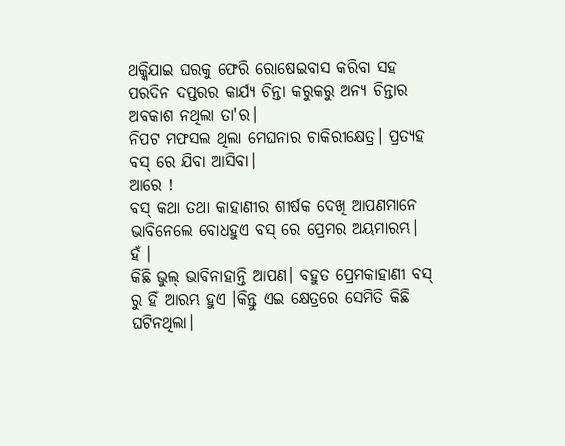ଥକ୍କିଯାଇ ଘରକୁ ଫେରି ରୋଷେଇବାସ କରିବା ସହ ପରଦିନ ଦପ୍ତରର କାର୍ଯ୍ଯ ଚିନ୍ତା କରୁକରୁ ଅନ୍ୟ ଚିନ୍ତାର ଅବକାଶ ନଥିଲା ତା'ର।
ନିପଟ ମଫସଲ ଥିଲା ମେଘନାର ଚାକିରୀକ୍ଷେତ୍ର। ପ୍ରତ୍ୟହ ବସ୍ ରେ ଯିବା ଆସିବା।
ଆରେ !
ବସ୍ କଥା ତଥା କାହାଣୀର ଶୀର୍ଷକ ଦେଖି ଆପଣମାନେ ଭାବିନେଲେ ବୋଧହୁଏ ବସ୍ ରେ ପ୍ରେମର ଅୟମାରମ୍ଭ।
ହଁ ।
କିଛି ଭୁଲ୍ ଭାବିନାହାନ୍ତି ଆପଣ। ବହୁତ ପ୍ରେମକାହାଣୀ ବସ୍ ରୁ ହିଁ ଆରମ୍ଭ ହୁଏ ।କିନ୍ତୁ ଏଇ କ୍ଷେତ୍ରରେ ସେମିତି କିଛି ଘଟିନଥିଲା।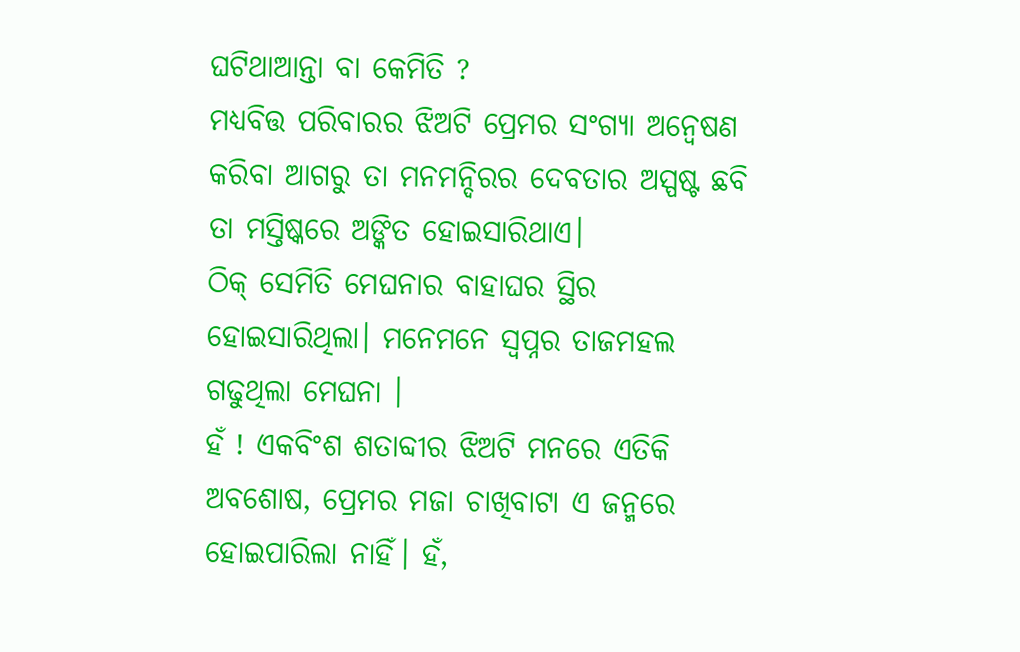ଘଟିଥାଆନ୍ତା ବା କେମିତି ?
ମଧ୍ୟବିତ୍ତ ପରିବାରର ଝିଅଟି ପ୍ରେମର ସଂଗ୍ୟା ଅନ୍ୱେଷଣ କରିବା ଆଗରୁ ତା ମନମନ୍ଦିରର ଦେବତାର ଅସ୍ପଷ୍ଟ ଛବି ତା ମସ୍ତିଷ୍କରେ ଅଙ୍କିତ ହୋଇସାରିଥାଏ।
ଠିକ୍ ସେମିତି ମେଘନାର ବାହାଘର ସ୍ଥିର ହୋଇସାରିଥିଲା। ମନେମନେ ସ୍ୱପ୍ନର ତାଜମହଲ ଗଢୁଥିଲା ମେଘନା ।
ହଁ ! ଏକବିଂଶ ଶତାବ୍ଦୀର ଝିଅଟି ମନରେ ଏତିକି ଅବଶୋଷ, ପ୍ରେମର ମଜା ଚାଖିବାଟା ଏ ଜନ୍ମରେ ହୋଇପାରିଲା ନାହିଁ। ହଁ,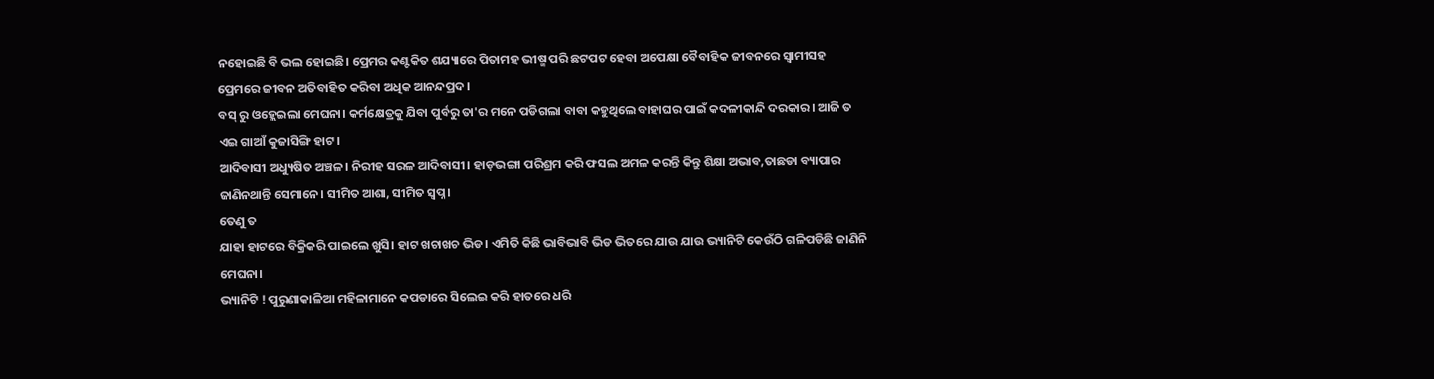ନହୋଇଛି ବି ଭଲ ହୋଇଛି। ପ୍ରେମର କଣ୍ଟକିତ ଶଯ୍ୟାରେ ପିତାମହ ଭୀଷ୍ମ ପରି ଛଟପଟ ହେବା ଅପେକ୍ଷା ବୈବାହିକ ଜୀବନରେ ସ୍ୱାମୀସହ ପ୍ରେମରେ ଜୀବନ ଅତିବାହିତ କରିବା ଅଧିକ ଆନନ୍ଦପ୍ରଦ।
ବସ୍ ରୁ ଓହ୍ଲେଇଲା ମେଘନା। କର୍ମକ୍ଷେତ୍ରକୁ ଯିବା ପୁର୍ବରୁ ତା'ର ମନେ ପଡିଗଲା ବାବା କହୁଥିଲେ ବାହାଘର ପାଇଁ କଦଳୀକାନ୍ଦି ଦରକାର। ଆଜି ତ ଏଇ ଗାଆଁ କୁଜାସିଙ୍ଗି ହାଟ।
ଆଦିବାସୀ ଅଧ୍ୟୁଷିତ ଅଞ୍ଚଳ। ନିରୀହ ସରଳ ଆଦିବାସୀ। ହାଡ଼ଭଙ୍ଗା ପରିଶ୍ରମ କରି ଫସଲ ଅମଳ କରନ୍ତି କିନ୍ତୁ ଶିକ୍ଷା ଅଭାବ,ତାଛଡା ବ୍ୟାପାର ଜାଣିନଥାନ୍ତି ସେମାନେ। ସୀମିତ ଆଶା, ସୀମିତ ସ୍ୱପ୍ନ।
ତେଣୁ ତ
ଯାହା ହାଟରେ ବିକ୍ରିକରି ପାଇଲେ ଖୁସି। ହାଟ ଖଚାଖଚ ଭିଡ। ଏମିତି କିଛି ଭାବିଭାବି ଭିଡ ଭିତରେ ଯାଉ ଯାଉ ଭ୍ୟାନିଟି କେଉଁଠି ଗଳିପଡିଛି ଜାଣିନି ମେଘନା।
ଭ୍ୟାନିଟି ! ପୁରୁଣାକାଳିଆ ମହିଳାମାନେ କପଡାରେ ସିଲେଇ କରି ହାତରେ ଧରି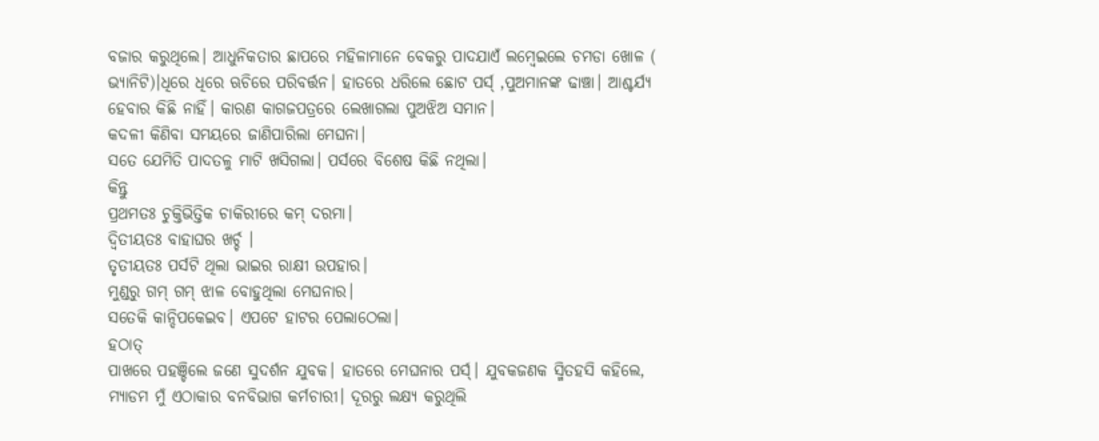ବଜାର କରୁଥିଲେ। ଆଧୁନିକତାର ଛାପରେ ମହିଳାମାନେ ବେକରୁ ପାଦଯାଏଁ ଲମ୍ୱେଇଲେ ଚମଡା ଖୋଳ ( ଭ୍ୟାନିଟି)।ଧିରେ ଧିରେ ଋଚିରେ ପରିବର୍ତ୍ତନ। ହାତରେ ଧରିଲେ ଛୋଟ ପର୍ସ୍ ,ପୁଅମାନଙ୍କ ଢାଞ୍ଚା। ଆଶ୍ଚର୍ଯ୍ଯ ହେବାର କିଛି ନାହିଁ। କାରଣ କାଗଜପତ୍ରରେ ଲେଖାଗଲା ପୁଅଝିଅ ସମାନ।
କଦଳୀ କିଣିବା ସମୟରେ ଜାଣିପାରିଲା ମେଘନା।
ସତେ ଯେମିତି ପାଦତଳୁ ମାଟି ଖସିଗଲା। ପର୍ସରେ ବିଶେଷ କିଛି ନଥିଲା।
କିନ୍ତୁ
ପ୍ରଥମତଃ ଚୁକ୍ତିଭିତ୍ତିକ ଚାକିରୀରେ କମ୍ ଦରମା।
ଦ୍ୱିତୀୟତଃ ବାହାଘର ଖର୍ଚ୍ଚ ।
ତୃତୀୟତଃ ପର୍ସଟି ଥିଲା ଭାଇର ରାକ୍ଷୀ ଉପହାର।
ମୁଣ୍ଡରୁ ଗମ୍ ଗମ୍ ଝାଳ ବୋହୁଥିଲା ମେଘନାର।
ସତେକି କାନ୍ଦିପକେଇବ। ଏପଟେ ହାଟର ପେଲାଠେଲା।
ହଠାତ୍
ପାଖରେ ପହଞ୍ଚିଲେ ଜଣେ ସୁଦର୍ଶନ ଯୁବକ। ହାତରେ ମେଘନାର ପର୍ସ୍। ଯୁବକଜଣକ ସ୍ମିତହସି କହିଲେ, ମ୍ୟାଡମ ମୁଁ ଏଠାକାର ବନବିଭାଗ କର୍ମଚାରୀ। ଦୂରରୁ ଲକ୍ଷ୍ୟ କରୁଥିଲି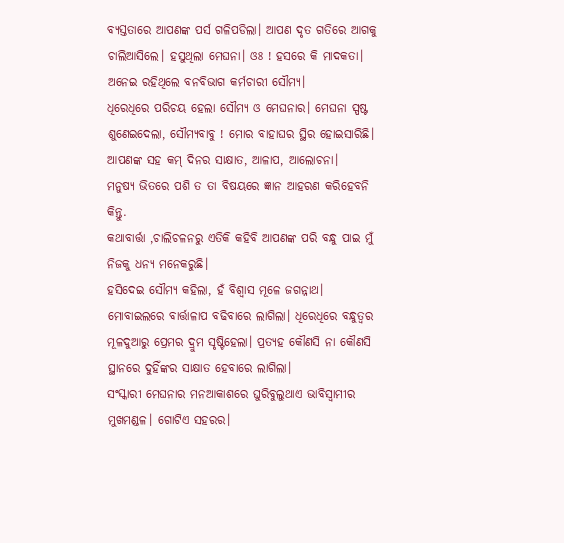ବ୍ୟସ୍ତତାରେ ଆପଣଙ୍କ ପର୍ସ ଗଳିପଡିଲା। ଆପଣ ଦୃତ ଗତିରେ ଆଗକୁ ଚାଲିଆସିଲେ। ହସୁଥିଲା ମେଘନା। ଓଃ ! ହସରେ କି ମାଦକତା। ଅନେଇ ରହିଥିଲେ ବନବିଭାଗ କର୍ମଚାରୀ ସୌମ୍ୟ।
ଧିରେଧିରେ ପରିଚୟ ହେଲା ସୌମ୍ୟ ଓ ମେଘନାର। ମେଘନା ସ୍ପଷ୍ଟ ଶୁଣେଇଦେଲା, ସୌମ୍ୟବାବୁ ! ମୋର ବାହାଘର ସ୍ଥିର ହୋଇସାରିଛି। ଆପଣଙ୍କ ସହ କମ୍ ଦିନର ସାକ୍ଷାତ, ଆଳାପ, ଆଲୋଚନା।
ମନୁଷ୍ଯ ଭିତରେ ପଶି ତ ତା ବିଷୟରେ ଜ୍ଞାନ ଆହରଣ କରିହେବନି
କିନ୍ତୁ.
କଥାବାର୍ତ୍ତା ,ଚାଲିଚଳନରୁ ଏତିକି କହିବି ଆପଣଙ୍କ ପରି ବନ୍ଧୁ ପାଇ ମୁଁ ନିଜକୁ ଧନ୍ଯ ମନେକରୁଛି।
ହସିଦେଇ ସୌମ୍ୟ କହିଲା, ହଁ ବିଶ୍ବାସ ମୂଳେ ଜଗନ୍ନାଥ।
ମୋବାଇଲରେ ବାର୍ତ୍ତାଳାପ ବଢିବାରେ ଲାଗିଲା। ଧିରେଧିରେ ବନ୍ଧୁତ୍ୱର ମୂଳଦୁଆରୁ ପ୍ରେମର ଦ୍ରୁମ ସୃଷ୍ଟିହେଲା। ପ୍ରତ୍ୟହ କୌଣସି ନା କୌଣସି ସ୍ଥାନରେ ଦୁହିଁଙ୍କର ସାକ୍ଷାତ ହେବାରେ ଲାଗିଲା।
ସଂସ୍କାରୀ ମେଘନାର ମନଆକାଶରେ ଘୁରିବୁଲୁଥାଏ ଭାବିସ୍ୱାମୀର ମୁଖମଣ୍ଡଳ। ଗୋଟିଏ ସହରର।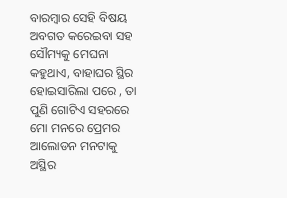ବାରମ୍ବାର ସେହି ବିଷୟ ଅବଗତ କରେଇବା ସହ ସୌମ୍ୟକୁ ମେଘନା କହୁଥାଏ, ବାହାଘର ସ୍ଥିର ହୋଇସାରିଲା ପରେ , ତା ପୁଣି ଗୋଟିଏ ସହରରେ ମୋ ମନରେ ପ୍ରେମର ଆଲୋଡନ ମନଟାକୁ ଅସ୍ଥିର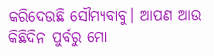କରିଦେଉଛି ସୌମ୍ୟବାବୁ। ଆପଣ ଆଉ କିଛିଦିନ ପୁର୍ବରୁ ମୋ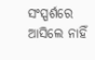ସଂସ୍ପର୍ଶରେ ଆସିଲେ ନାହିଁ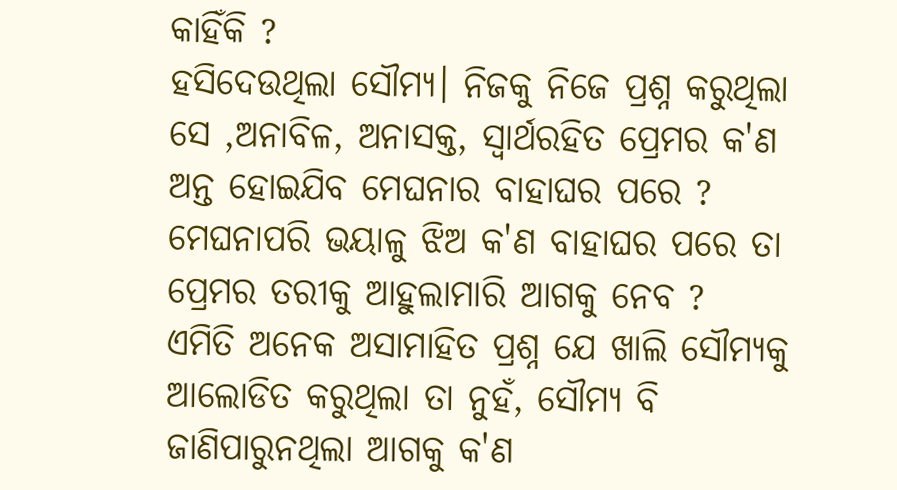କାହିଁକି ?
ହସିଦେଉଥିଲା ସୌମ୍ୟ। ନିଜକୁ ନିଜେ ପ୍ରଶ୍ନ କରୁଥିଲା ସେ ,ଅନାବିଳ, ଅନାସକ୍ତ, ସ୍ୱାର୍ଥରହିତ ପ୍ରେମର କ'ଣ ଅନ୍ତ ହୋଇଯିବ ମେଘନାର ବାହାଘର ପରେ ?
ମେଘନାପରି ଭୟାଳୁ ଝିଅ କ'ଣ ବାହାଘର ପରେ ତା ପ୍ରେମର ତରୀକୁ ଆହୁଲାମାରି ଆଗକୁ ନେବ ?
ଏମିତି ଅନେକ ଅସାମାହିତ ପ୍ରଶ୍ନ ଯେ ଖାଲି ସୌମ୍ୟକୁ ଆଲୋଡିତ କରୁଥିଲା ତା ନୁହଁ, ସୌମ୍ୟ ବି ଜାଣିପାରୁନଥିଲା ଆଗକୁ କ'ଣ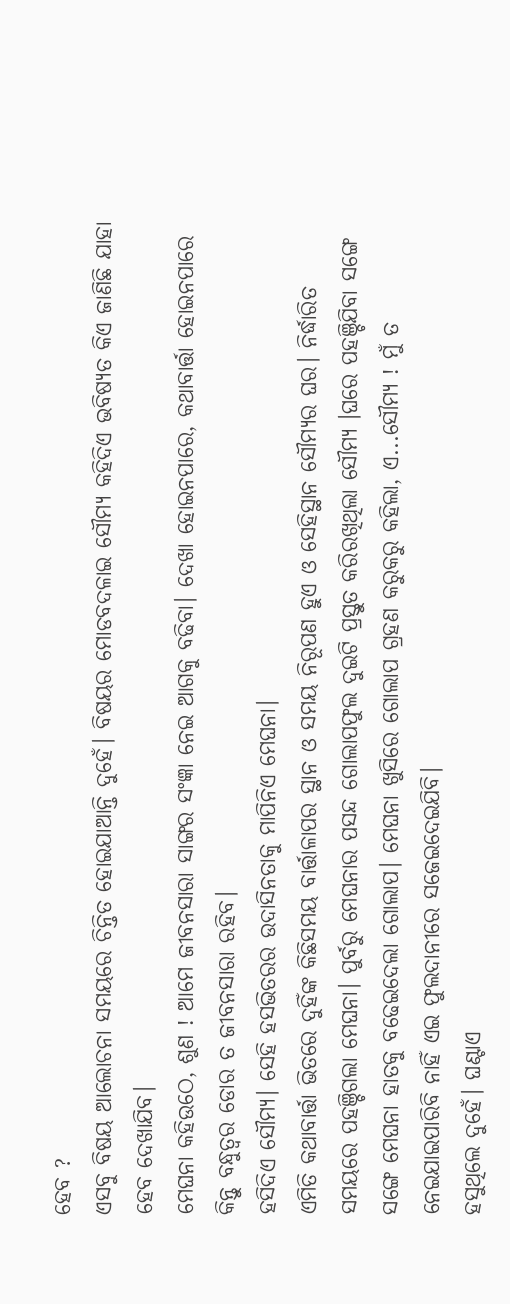ହେବ ?
ଏସବୁ ବିଷୟ ଆଲୋଚନା ସମୟରେ ଚିନ୍ତିତ ହୋଇଯାଆନ୍ତି ଦୁହେଁ। ବିଷୟର ମୋଡବଦଳାଇ ସୌମ୍ୟ କହିଦିଏ ଭବିଷ୍ୟତ କିଏ ଜାଣିଛି ଯାହା ହେବ ଦେଖାଯିବ।
ମେଘନା କହିଉଠେ, ଶୁଣ ! ଆମେ ଜୀବନସାରା ସାଙ୍ଗର ସଂଜ୍ଞା ନେଇ ଆଗକୁ ବଢିବା। ଦେଖା ହୋଇନପାରେ, କଥାବାର୍ତ୍ତା ହୋଇନପାରେ କିନ୍ତୁ ବନ୍ଧୁତ୍ୱର ଡୋର ତ ଜୀବନସାରା ରହିବ।
ହସିଦିଏ ସୌମ୍ୟ। ସେହି ହସଭିତରର ଉଦାସିନତାକୁ ମାପିନିଏ ମେଘନା।
ଏମିତି କଥାବାର୍ତ୍ତା ଭିତରେ ଦୁହିଁଙ୍କ କିଛିସମୟ ବାର୍ତ୍ତାଳାପର ସ୍ଥାନ ଓ ସମୟ ନିରୂପଣ ହୁଏ ଓ ସେହିସ୍ଥାନ ସୌମ୍ୟର ଘର। ନିର୍ଦ୍ଧାରିତ ସମୟରେ ପହଞ୍ଚିଗଲା ମେଘନା। ପୁର୍ବରୁ ମେଘନାର ପସନ୍ଦ ଗୋଲାପଫୁଲ ଦୁଇଟି ପ୍ରସ୍ତୁତ କରିରଖିଥିଲା ସୌମ୍ୟ ।ଘରେ ପହଞ୍ଚିଯିବା ସଙ୍ଗେ ସଙ୍ଗେ ମେଘନା ହାତକୁ ବଢେଇଦେଲା ଗୋଲାପ। ମେଘନା ଖୁସିରେ ଗୋଲାପ ଗ୍ରହଣ କରୁକରୁ କହିଲା, ଏ...ସୌମ୍ୟ ! ମୁଁ ତ ନେଇଯାଇପାରିବି ନାହିଁ ଏଇ ଫୁଲଦାନୀରେ ସଜେଇଦେଇଯିବି।
ହସୁଥିଲେ ଦୁହେଁ। ଘଣ୍ଟାଏ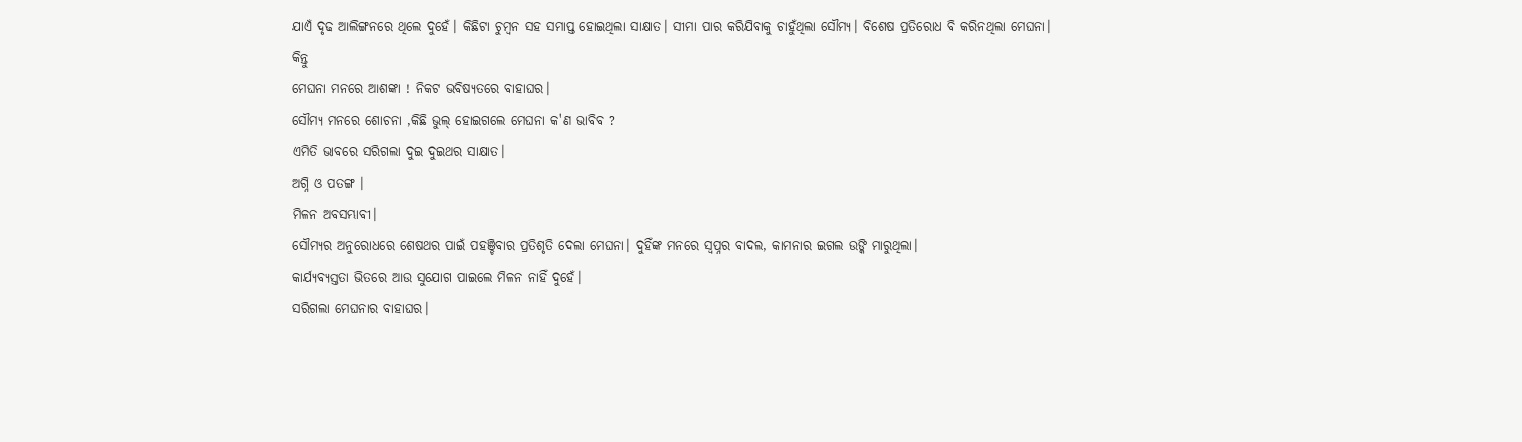ଯାଏଁ ଦୃଢ ଆଲିଙ୍ଗନରେ ଥିଲେ ଦୁହେଁ। କିଛିଟା ଚୁମ୍ବନ ସହ ସମାପ୍ତ ହୋଇଥିଲା ସାକ୍ଷାତ। ସୀମା ପାର କରିଯିବାକୁ ଚାହୁଁଥିଲା ସୌମ୍ୟ। ବିଶେଷ ପ୍ରତିରୋଧ ବି କରିନଥିଲା ମେଘନା।
କିନ୍ତୁ
ମେଘନା ମନରେ ଆଶଙ୍କା ! ନିକଟ ଭବିଷ୍ୟତରେ ବାହାଘର।
ସୌମ୍ୟ ମନରେ ଶୋଚନା ,କିଛି ଭୁଲ୍ ହୋଇଗଲେ ମେଘନା କ'ଣ ଭାବିବ ?
ଏମିତି ଭାବରେ ସରିଗଲା ଦୁଇ ଦୁଇଥର ସାକ୍ଷାତ।
ଅଗ୍ନି ଓ ପତଙ୍ଗ ।
ମିଳନ ଅବସମ୍ଭାବୀ।
ସୌମ୍ୟର ଅନୁରୋଧରେ ଶେଷଥର ପାଇଁ ପହଞ୍ଚିବାର ପ୍ରତିଶୃତି ଦେଲା ମେଘନା। ଦୁହିଁଙ୍କ ମନରେ ସ୍ୱପ୍ନର ବାଦଲ, କାମନାର ଇଗଲ ଉଙ୍କି ମାରୁଥିଲା।
କାର୍ଯ୍ୟବ୍ୟସ୍ତତା ଭିତରେ ଆଉ ସୁଯୋଗ ପାଇଲେ ମିଳନ ନାହିଁ ଦୁହେଁ।
ସରିଗଲା ମେଘନାର ବାହାଘର।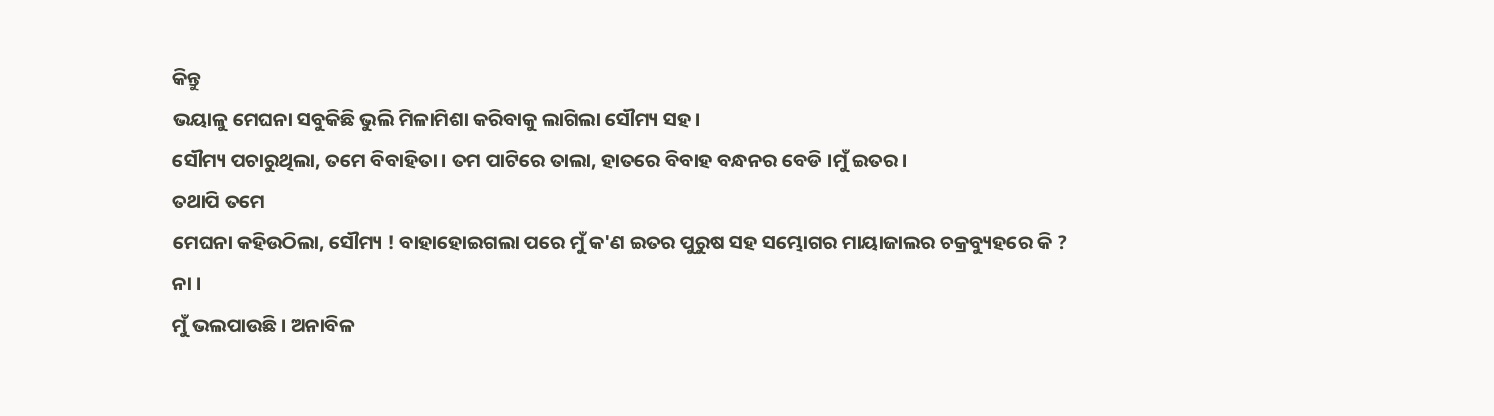କିନ୍ତୁ
ଭୟାଳୁ ମେଘନା ସବୁକିଛି ଭୁଲି ମିଳାମିଶା କରିବାକୁ ଲାଗିଲା ସୌମ୍ୟ ସହ।
ସୌମ୍ୟ ପଚାରୁଥିଲା, ତମେ ବିବାହିତା। ତମ ପାଟିରେ ତାଲା, ହାତରେ ବିବାହ ବନ୍ଧନର ବେଡି ।ମୁଁ ଇତର।
ତଥାପି ତମେ
ମେଘନା କହିଉଠିଲା, ସୌମ୍ୟ ! ବାହାହୋଇଗଲା ପରେ ମୁଁ କ'ଣ ଇତର ପୁରୁଷ ସହ ସମ୍ଭୋଗର ମାୟାଜାଲର ଚକ୍ରବ୍ୟୁହରେ କି ?
ନା ।
ମୁଁ ଭଲପାଉଛି। ଅନାବିଳ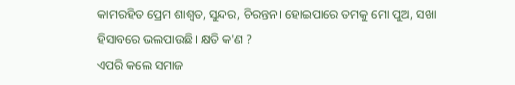କାମରହିତ ପ୍ରେମ ଶାଶ୍ଵତ, ସୁନ୍ଦର, ଚିରନ୍ତନ। ହୋଇପାରେ ତମକୁ ମୋ ପୁଅ, ସଖା ହିସାବରେ ଭଲପାଉଛି। କ୍ଷତି କ'ଣ ?
ଏପରି କଲେ ସମାଜ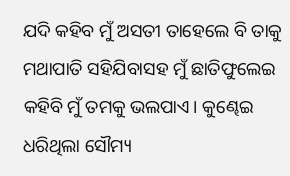ଯଦି କହିବ ମୁଁ ଅସତୀ ତାହେଲେ ବି ତାକୁ ମଥାପାତି ସହିଯିବାସହ ମୁଁ ଛାତିଫୁଲେଇ କହିବି ମୁଁ ତମକୁ ଭଲପାଏ। କୁଣ୍ଢେଇ ଧରିଥିଲା ସୌମ୍ୟ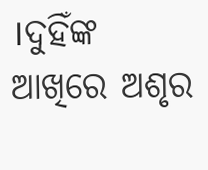।ଦୁହିଁଙ୍କ ଆଖିରେ ଅଶୃର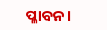ପ୍ଳାବନ।